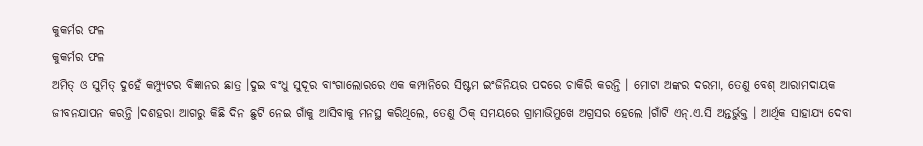କୁକର୍ମର ଫଳ
କୁକର୍ମର ଫଳ
ଅମିତ୍ ଓ ସୁମିତ୍ ଦୁହେଁ କମ୍ପ୍ୟୁଟର ବିଜ୍ଞାନର ଛାତ୍ର ।ଦୁଇ ବଂଧୁ ସୁଦୂର ବାଂଗାଲୋରରେ ଏକ କମ୍ପାନିରେ ସିଷ୍ଟମ ଇଂଜିନିୟର ପଦରେ ଚାକିରି କରନ୍ତି । ମୋଟା ଅଙ୍କର ଦରମା, ତେଣୁ ବେଶ୍ ଆରାମଦାୟକ ଜୀବନଯାପନ କରନ୍ତି ।ଦଶହରା ଆଗରୁ କିଛି ଦିନ ଛୁଟି ନେଇ ଗାଁକୁ ଆସିବାକୁ ମନସ୍ଥ କରିଥିଲେ, ତେଣୁ ଠିକ୍ ସମୟରେ ଗ୍ରାମାଭିମୁଖେ ଅଗ୍ରସର ହେଲେ ।ଗାଁଟି ଏନ୍.ଏ.ସି ଅନ୍ତର୍ଭୁକ୍ତ । ଆର୍ଥିକ ସାହାଯ୍ୟ ଦେବା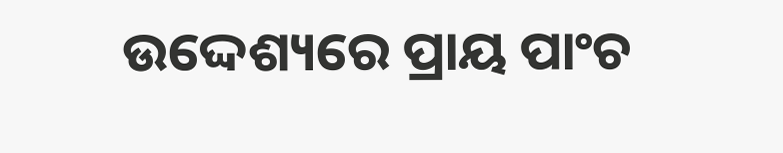ଉଦ୍ଦେଶ୍ୟରେ ପ୍ରାୟ ପାଂଚ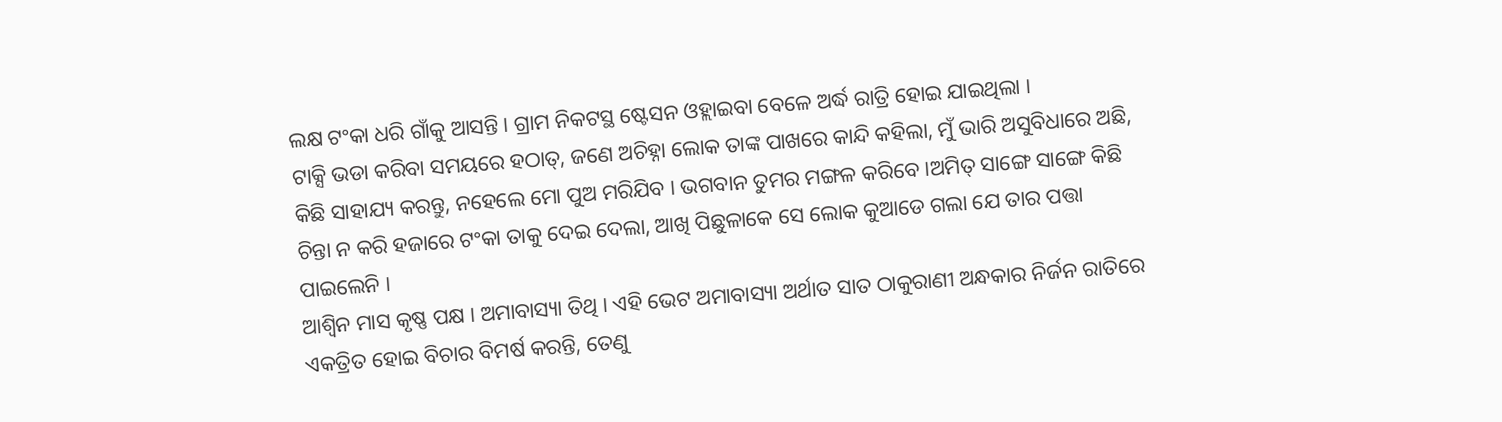ଲକ୍ଷ ଟଂକା ଧରି ଗାଁକୁ ଆସନ୍ତି । ଗ୍ରାମ ନିକଟସ୍ଥ ଷ୍ଟେସନ ଓହ୍ଲାଇବା ବେଳେ ଅର୍ଦ୍ଧ ରାତ୍ରି ହୋଇ ଯାଇଥିଲା ।
ଟାକ୍ସି ଭଡା କରିବା ସମୟରେ ହଠାତ୍, ଜଣେ ଅଚିହ୍ନା ଲୋକ ତାଙ୍କ ପାଖରେ କାନ୍ଦି କହିଲା, ମୁଁ ଭାରି ଅସୁବିଧାରେ ଅଛି, କିଛି ସାହାଯ୍ୟ କରନ୍ତୁ, ନହେଲେ ମୋ ପୁଅ ମରିଯିବ । ଭଗବାନ ତୁମର ମଙ୍ଗଳ କରିବେ ।ଅମିତ୍ ସାଙ୍ଗେ ସାଙ୍ଗେ କିଛି ଚିନ୍ତା ନ କରି ହଜାରେ ଟଂକା ତାକୁ ଦେଇ ଦେଲା, ଆଖି ପିଛୁଳାକେ ସେ ଲୋକ କୁଆଡେ ଗଲା ଯେ ତାର ପତ୍ତା ପାଇଲେନି ।
ଆଶ୍ୱିନ ମାସ କୃଷ୍ଣ ପକ୍ଷ । ଅମାବାସ୍ୟା ତିଥି । ଏହି ଭେଟ ଅମାବାସ୍ୟା ଅର୍ଥାତ ସାତ ଠାକୁରାଣୀ ଅନ୍ଧକାର ନିର୍ଜନ ରାତିରେ ଏକତ୍ରିତ ହୋଇ ବିଚାର ବିମର୍ଷ କରନ୍ତି, ତେଣୁ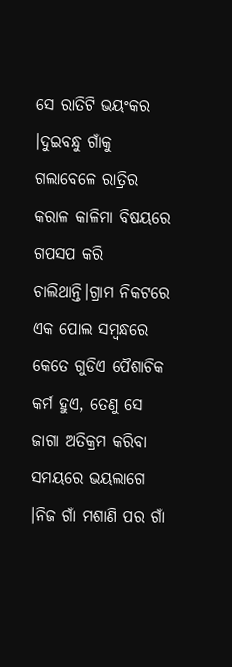ସେ ରାତିଟି ଭୟଂକର ।ଦୁଇବନ୍ଧୁ ଗାଁକୁ ଗଲାବେଳେ ରାତ୍ରିର କରାଳ କାଳିମା ବିଷୟରେ ଗପସପ କରି ଚାଲିଥାନ୍ତି।ଗ୍ରାମ ନିକଟରେ ଏକ ପୋଲ ସମ୍ବନ୍ଧରେ କେତେ ଗୁଡିଏ ପୈଶାଚିକ କର୍ମ ହୁଏ, ତେଣୁ ସେ ଜାଗା ଅତିକ୍ରମ କରିବା ସମୟରେ ଭୟଲାଗେ ।ନିଜ ଗାଁ ମଶାଣି ପର ଗାଁ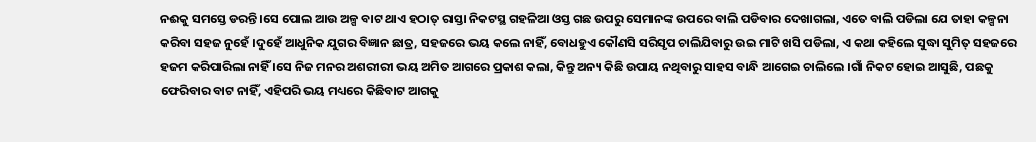ନଈକୁ ସମସ୍ତେ ଡରନ୍ତି ।ସେ ପୋଲ ଆଉ ଅଳ୍ପ ବାଟ ଥାଏ ହଠାତ୍ ରାସ୍ତା ନିକଟସ୍ଥ ଗହଳିଆ ଓସ୍ତ ଗଛ ଉପରୁ ସେମାନଙ୍କ ଉପରେ ବାଲି ପଡିବାର ଦେଖାଗଲା, ଏତେ ବାଲି ପଡିଲା ଯେ ତାହା କଳ୍ପନା କରିବା ସହଜ ନୁହେଁ ।ଦୁହେଁ ଆଧୁନିକ ଯୁଗର ବିଜ୍ଞାନ ଛାତ୍ର, ସହଜରେ ଭୟ କଲେ ନାହିଁ, ବୋଧହୁଏ କୌଣସି ସରିସୃପ ଚାଲିଯିବାରୁ ଉଇ ମାଟି ଖସି ପଡିଲା, ଏ କଥା କହିଲେ ସୁଦ୍ଧା ସୁମିତ୍ ସହଜରେ ହଜମ କରିପାରିଲା ନାହିଁ ।ସେ ନିଜ ମନର ଅଶରୀରୀ ଭୟ ଅମିତ ଆଗରେ ପ୍ରକାଶ କଲା, କିନ୍ତୁ ଅନ୍ୟ କିଛି ଉପାୟ ନଥିବାରୁ ସାହସ ବାନ୍ଧି ଆଗେଇ ଚାଲିଲେ ।ଗାଁ ନିକଟ ହୋଇ ଆସୁଛି, ପଛକୁ ଫେରିବାର ବାଟ ନାହିଁ, ଏହିପରି ଭୟ ମଧ୍ୟରେ କିଛିବାଟ ଆଗକୁ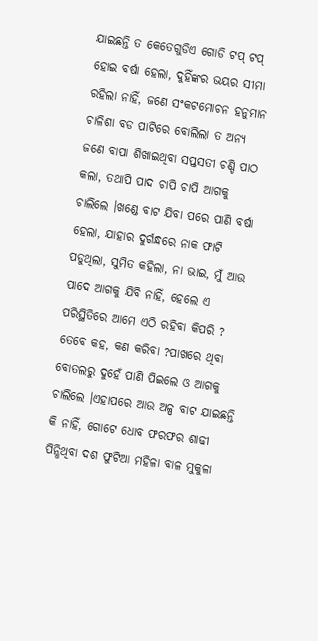ଯାଇଛନ୍ତି ତ କେତେଗୁଡିଏ ଗୋଡି ଟପ୍ ଟପ୍ ହୋଇ ବର୍ଷା ହେଲା, ଦୁହିଁଙ୍କର ଭୟର ସୀମା ରହିଲା ନାହିଁ, ଜଣେ ସଂକଟମୋଚନ ହନୁମାନ ଚାଳିଶା ବଡ ପାଟିରେ ବୋଲିଲା ତ ଅନ୍ୟ ଜଣେ ବାପା ଶିଖାଇଥିବା ସପ୍ତସତୀ ଚଣ୍ଡି ପାଠ କଲା, ତଥାପି ପାଦ ଚାପି ଚାପି ଆଗକୁ ଚାଲିଲେ ।ଖଣ୍ଡେ ବାଟ ଯିବା ପରେ ପାଣି ବର୍ଷା ହେଲା, ଯାହାର ଦୁର୍ଗନ୍ଧରେ ନାକ ଫାଟି ପଡୁଥିଲା, ସୁମିତ କହିଲା, ନା ଭାଇ, ମୁଁ ଆଉ ପାଦେ ଆଗକୁ ଯିବି ନାହିଁ, ହେଲେ ଏ ପରିସ୍ଥିତିରେ ଆମେ ଏଠି ରହିବା କିପରି ? ତେବେ କହ, କଣ କରିବା ?ପାଖରେ ଥିବା ବୋତଲରୁ ଦୁହେଁ ପାଣି ପିଇଲେ ଓ ଆଗକୁ ଚାଲିଲେ ।ଏହାପରେ ଆଉ ଅଳ୍ପ ବାଟ ଯାଇଛନ୍ତି କି ନାହିଁ, ଗୋଟେ ଧୋବ ଫରଫର ଶାଢୀ ପିନ୍ଧିଥିବା ଦଶ ଫୁଟିଆ ମହିଳା ବାଳ ମୁକୁଳା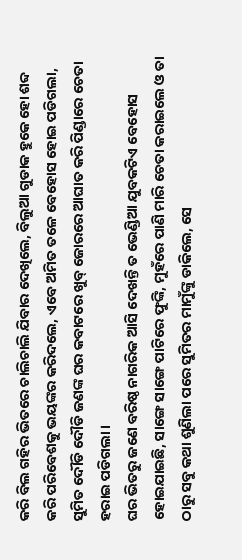କରି ବିଲ ଗହିର ଭିତରେ ଚାଲିଚାଲି ଯିବାର ଦେଖିଲେ, ବିଲୁଆ ଗୁଡାକ ହୁକେ ହୋ ଶବ୍ଦ କରି ପରିବେଶକୁ ଭୟଙ୍କର କରିଦଲେ, ଏବେ ଅମିତ ତଳେ ବେହୋସ ହୋଇ ପଡିଗଲା, ସୁମିତ ଦୌଡି ଦୌଡି ଜଣଙ୍କ ଘର କବାଟରେ ଖୁବ୍ ଜୋରରେ ଆଘାତ କରି ପିଣ୍ଡାରେ ଚେତା ହରାଇ ପଡିଗଲା ।
ଘର ଭିତରୁ ଜଣେ ବରିଷ୍ଠ ନାଗରିକ ଆସି ଦେଖନ୍ତି ତ ଭେଣ୍ଡିଆ ଯୁବକଟିଏ ବେହୋସ ହୋଇଯାଇଛି, ସାଙ୍ଗେ ସାଙ୍ଗେ ପାଟିରେ ଫୁଙ୍କି, ମୁହଁରେ ପାଣି ମାରି ଚେତା କରାଇଲେ ଓ ତା ଠାରୁ ସବୁ କଥା ଶୁଣିଲା ପରେ ସୁମିତର ମାମୁଁଙ୍କୁ ଡାକିଲେ, ସେ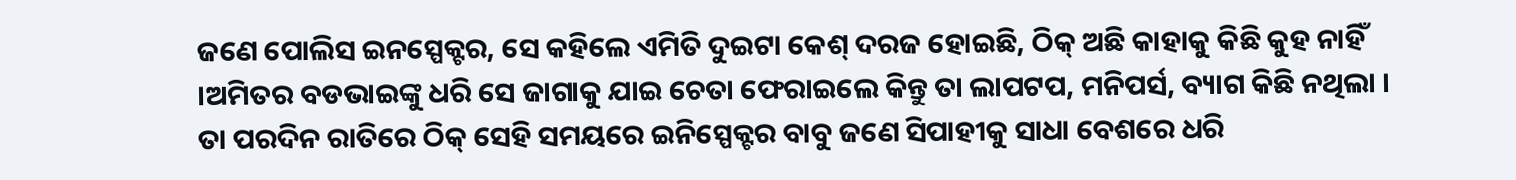ଜଣେ ପୋଲିସ ଇନସ୍ପେକ୍ଟର, ସେ କହିଲେ ଏମିତି ଦୁଇଟା କେଶ୍ ଦରଜ ହୋଇଛି, ଠିକ୍ ଅଛି କାହାକୁ କିଛି କୁହ ନାହିଁ ।ଅମିତର ବଡଭାଇଙ୍କୁ ଧରି ସେ ଜାଗାକୁ ଯାଇ ଚେତା ଫେରାଇଲେ କିନ୍ତୁ ତା ଲାପଟପ, ମନିପର୍ସ, ବ୍ୟାଗ କିଛି ନଥିଲା ।
ତା ପରଦିନ ରାତିରେ ଠିକ୍ ସେହି ସମୟରେ ଇନିସ୍ପେକ୍ଟର ବାବୁ ଜଣେ ସିପାହୀକୁ ସାଧା ବେଶରେ ଧରି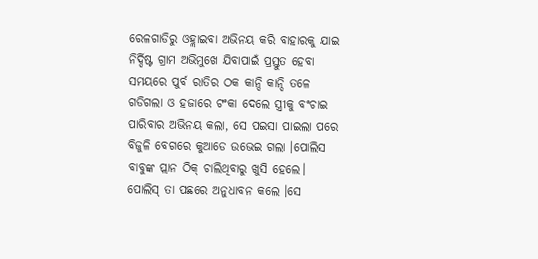ରେଳଗାଡିରୁ ଓହ୍ଲାଇବା ଅଭିନୟ କରି ବାହାରକୁ ଯାଇ ନିର୍ଦ୍ଦିଷ୍ଟ ଗ୍ରାମ ଅଭିମୁଖେ ଯିବାପାଇଁ ପ୍ରସ୍ତୁତ ହେବା ସମୟରେ ପୁର୍ବ ରାତିର ଠକ କାନ୍ଦି କାନ୍ଦି ତଳେ ଗଡିଗଲା ଓ ହଜାରେ ଟଂକା ଦେଲେ ସ୍ତ୍ରୀକୁ ବଂଚାଇ ପାରିବାର ଅଭିନୟ କଲା, ସେ ପଇସା ପାଇଲା ପରେ ବିଜୁଳି ବେଗରେ କୁଆଡେ ଉଭେଇ ଗଲା ।ପୋଲିସ ବାବୁଙ୍କ ପ୍ଲାନ ଠିକ୍ ଚାଲିଥିବାରୁ ଖୁସି ହେଲେ।
ପୋଲିସ୍ ତା ପଛରେ ଅନୁଧାବନ କଲେ ।ସେ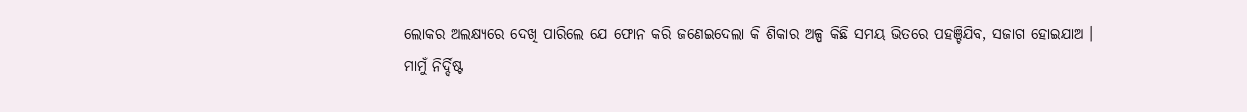ଲୋକର ଅଲକ୍ଷ୍ୟରେ ଦେଖି ପାରିଲେ ଯେ ଫୋନ କରି ଜଣେଇଦେଲା କି ଶିକାର ଅଳ୍ପ କିଛି ସମୟ ଭିତରେ ପହଞ୍ଚିଯିବ, ସଜାଗ ହୋଇଯାଅ ।
ମାମୁଁ ନିର୍ଦ୍ଦିଷ୍ଟ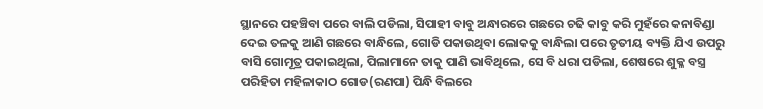ସ୍ଥାନରେ ପହଞ୍ଚିବା ପରେ ବାଲି ପଡିଲା, ସିପାହୀ ବାବୁ ଅନ୍ଧାରରେ ଗଛରେ ଚଢି କାବୁ କରି ମୁହଁରେ କନାବିଣ୍ଡା ଦେଇ ତଳକୁ ଆଣି ଗଛରେ ବାନ୍ଧିଲେ, ଗୋଡି ପକାଉଥିବା ଲୋକକୁ ବାନ୍ଧିଲା ପରେ ତୃତୀୟ ବ୍ୟକ୍ତି ଯିଏ ଉପରୁ ବାସି ଗୋମୂତ୍ର ପକାଇଥିଲା, ପିଲାମାନେ ତାକୁ ପାଣି ଭାବିଥିଲେ, ସେ ବି ଧରା ପଡିଲା, ଶେଷରେ ଶୁକ୍ଳ ବସ୍ତ୍ର ପରିହିତା ମହିଳାକାଠ ଗୋଡ(ରଣପା) ପିନ୍ଧି ବିଲରେ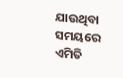ଯାଉଥିବା ସମୟରେ ଏମିତି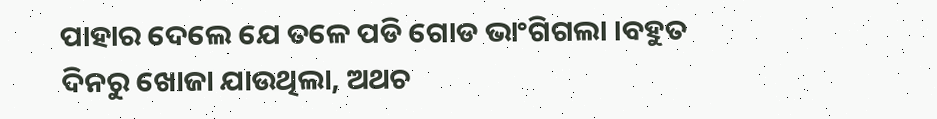ପାହାର ଦେଲେ ଯେ ତଳେ ପଡି ଗୋଡ ଭାଂଗିଗଲା ।ବହୁତ ଦିନରୁ ଖୋଜା ଯାଉଥିଲା, ଅଥଚ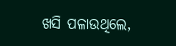ଖସି ପଳାଉଥିଲେ,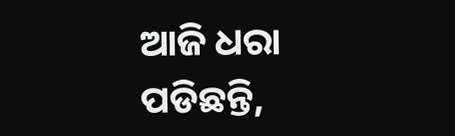ଆଜି ଧରା ପଡିଛନ୍ତି,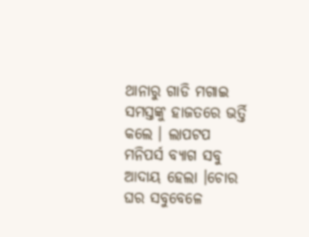ଥାନାରୁ ଗାଡି ମଗାଇ ସମସ୍ତଙ୍କୁ ହାଜତରେ ଭର୍ତ୍ତି କଲେ । ଲାପଟପ ମନିପର୍ସ ବ୍ୟାଗ ସବୁ ଆଦାୟ ହେଲା ।ଚୋର ଘର ସବୁବେଳେ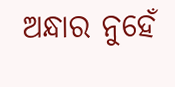ଅନ୍ଧାର ନୁହେଁ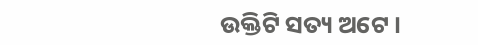ଉକ୍ତିଟି ସତ୍ୟ ଅଟେ ।